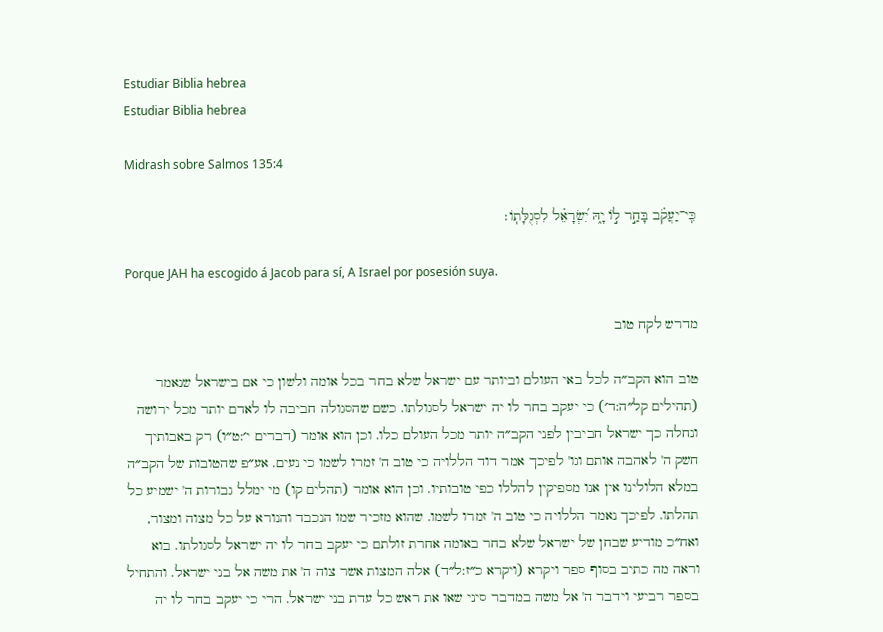Estudiar Biblia hebrea
Estudiar Biblia hebrea

Midrash sobre Salmos 135:4

כִּֽי־יַעֲקֹ֗ב בָּחַ֣ר ל֣וֹ יָ֑הּ יִ֝שְׂרָאֵ֗ל לִסְגֻלָּתֽוֹ׃

Porque JAH ha escogido á Jacob para sí, A Israel por posesión suya.

מדרש לקח טוב

טוב הוא הקב״ה לכל באי העולם וביותר עם ישראל שלא בחר בכל אומה ולשון כי אם בישראל שנאמר (תהילים קל״ה:ד׳) כי יעקב בחר לו יה ישראל לסגולתו. כשם שהסגולה חביבה לו לאדם יותר מכל ירושה ונחלה כך ישראל חביבין לפני הקב״ה יותר מכל העולם כלו. וכן הוא אומר (דברים י׳:ט״ו) רק באבותיך חשק ה' לאהבה אותם וגו' לפיכך אמר דוד הללויה כי טוב ה' זמרו לשמו כי נעים. אע״פ שהטובות של הקב״ה במלא הלולינו אין אנו מספיקין להללו כפי טובותיו. וכן הוא אומר (תהלים קו) מי ימלל גבורות ה' ישמיע כל תהלתו. לפיכך נאמר הללויה כי טוב ה' זמרו לשמו. שהוא מזכיר שמו הנכבד והנורא על כל מצוה ומצור, ואח״כ מודיע שבחן של ישראל שלא בחר באומה אחרת זולתם כי יעקב בחר לו יה ישראל לסגולתו. בוא וראה מה כתיב בסוף ספר ויקרא (ויקרא כ״ז:ל״ד) אלה המצות אשר צוה ה' את משה אל בני ישראל. והתחיל בספר רביעי וידבר ה' אל משה במדבר סיני שאו את ראש כל עדת בני ישראל. הרי כי יעקב בחר לו יה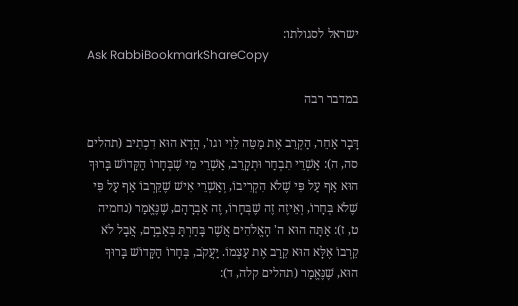ישראל לסגולתו:
Ask RabbiBookmarkShareCopy

במדבר רבה

דָּבָר אַחֵר, הַקְרֵב אֶת מַטֵּה לֵוִי וגו', הֲדָא הוּא דִכְתִיב (תהלים סה, ה): אַשְׁרֵי תִבְחַר וּתְקָרֵב, אַשְׁרֵי מִי שֶׁבְּחָרוֹ הַקָּדוֹשׁ בָּרוּךְ הוּא אַף עַל פִּי שֶׁלֹא הִקְרִיבוֹ, וְאַשְׁרֵי אִישׁ שֶׁקֵּרְבוֹ אַף עַל פִּי שֶׁלֹא בְּחָרוֹ, וְאֵיזֶה זֶה שֶׁבְּחָרוֹ, זֶה אַבְרָהָם, שֶׁנֶּאֱמַר (נחמיה ט, ז): אַתָּה הוּא ה' הָאֱלֹהִים אֲשֶׁר בָּחַרְתָּ בְּאַבְרָם, אֲבָל לֹא קֵרְבוֹ אֶלָּא הוּא קֵרַב אֶת עַצְמוֹ. יַעֲקֹב, בְּחָרוֹ הַקָּדוֹשׁ בָּרוּךְ הוּא, שֶׁנֶּאֱמַר (תהלים קלה, ד):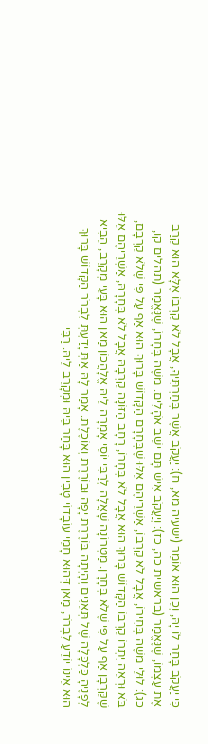כִּי יַעֲקֹב בָּחַר לוֹ יָהּ, וְכֵן הוּא אוֹמֵר (ישעיה מא, ח): יַעֲקֹב אֲשֶׁר בְּחַרְתִּיךָ, אֲבָל לֹא קֵרְבוֹ אֶלָּא הוּא קֵרַב אֶת עַצְמוֹ, שֶׁנֶּאֱמַר (בראשית כה, כז): וְיַעֲקֹב אִישׁ תָּם ישֵׁב אֹהָלִים. משֶׁה בְּחָרוֹ, שֶׁנֶּאֱמַר (תהלים קו, כג): לוּלֵי משֶׁה בְּחִירוֹ, אֲבָל לֹא קֵרְבוֹ, אַשְׁרֵיהֶם אֵלּוּ שֶׁבְּחָרָם הַקָּדוֹשׁ בָּרוּךְ הוּא אַף עַל פִּי שֶׁלֹא קֵרְבָם, בֹּא וּרְאֵה יִתְרוֹ קֵרְבוֹ הַקָּדוֹשׁ בָּרוּךְ הוּא אֲבָל לֹא בְּחָרוֹ, רָחָב הַזּוֹנָה קֵרְבָהּ אֲבָל לֹא בְּחָרָהּ, אַשְׁרֵיהֶם אֵלּוּ שֶׁקֵּרְבָן אַף עַל פִּי שֶׁלֹא בְּחָרָן. מַטְרוֹנָה שָׁאֲלָה לְרַבִּי יוֹסֵי אָמְרָה לֵיהּ אֱלָהֲכוֹן מַאן הוּא בָּעֵי מְקָרֵב, הֵבִיא לְפָנֶיהָ כַּלְכָּלָה שֶׁל תְּאֵנִים וְהָיְתָה בּוֹרֶרֶת יָפָה וּבוֹרֶרֶת וְאוֹכֶלֶת. אָמַר לָהּ אַתְּ יָדַעְתְּ לִבְרֹר הַקָּדוֹשׁ בָּרוּךְ הוּא אֵינוֹ יוֹדֵעַ לִבְרֹר, מַאן דְּהוּא חָמֵי עוֹבָדוֹי טָבִין הוּא בָּחַר בֵּיהּ וּמְקָרֵב לֵיהּ. רַבִּי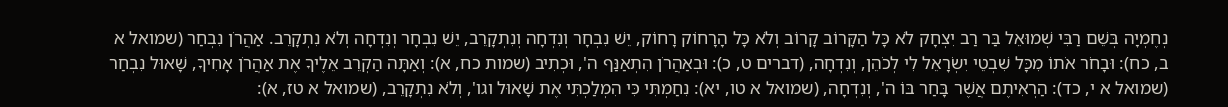נְחֶמְיָה בְּשֵׁם רַבִּי שְׁמוּאֵל בַּר רַב יִצְחָק לֹא כָּל הַקָּרוֹב קָרוֹב וְלֹא כָּל הָרָחוֹק רָחוֹק, יֵשׁ נִבְחָר וְנִדְחָה וְנִתְקָרֵב, יֵשׁ נִבְחָר וְנִדְחָה וְלֹא נִתְקָרֵב. אַהֲרֹן נִבְחַר (שמואל א ב, כח): וּבָחֹר אֹתוֹ מִכָּל שִׁבְטֵי יִשְׂרָאֵל לִי לְכֹהֵן, וְנִדְחָה, (דברים ט, כ): וּבְאַהֲרֹן הִתְאַנַּף ה', וּכְתִיב (שמות כח, א): וְאַתָּה הַקְרֵב אֵלֶיךָ אֶת אַהֲרֹן אָחִיךָ, שָׁאוּל נִבְחַר (שמואל א י, כד): הַרְאִיתֶם אֲשֶׁר בָּחַר בּוֹ ה', וְנִדְחָה, (שמואל א טו, יא): נִחַמְתִּי כִּי הִמְלַכְתִּי אֶת שָׁאוּל וגו', וְלֹא נִתְקָרֵב, (שמואל א טז, א):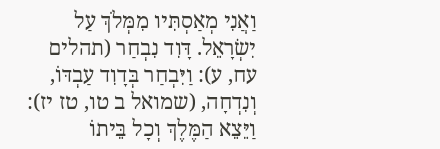וַאֲנִי מְאַסְתִּיו מִמְּלֹךְ עַל יִשְׂרָאֵל. דָּוִד נִבְחַר (תהלים עח, ע): וַיִּבְחַר בְּדָוִד עַבְדּוֹ, וְנִדְחָה, (שמואל ב טו, טז יז): וַיֵּצֵא הַמֶּלֶךְ וְכָל בֵּיתוֹ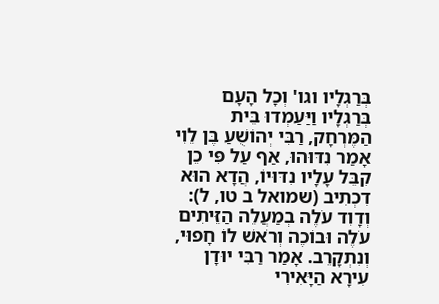בְּרַגְלָיו וגו' וְכָל הָעָם בְּרַגְלָיו וַיַּעַמְדוּ בֵּית הַמֶּרְחָק, רַבִּי יְהוֹשֻׁעַ בֶּן לֵוִי אָמַר נִדּוּהוּ, אַף עַל פִּי כֵן קִבֵּל עָלָיו נִדּוּיוֹ, הֲדָא הוּא דִכְתִיב (שמואל ב טו, ל): וְדָוִד עֹלֶה בְמַעֲלֵה הַזֵּיתִים עֹלֶה וּבוֹכֶה וְרֹאשׁ לוֹ חָפוּי, וְנִתְקָרֵב. אָמַר רַבִּי יוּדָן עִירָא הַיָּאִירִי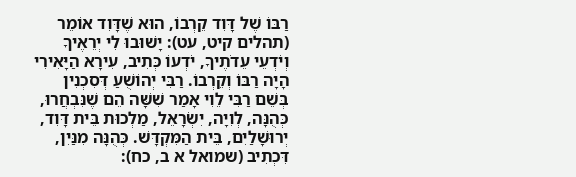רַבּוֹ שֶׁל דָּוִד קֵרְבוֹ, הוּא שֶׁדָּוִד אוֹמֵר (תהלים קיט, עט): יָשׁוּבוּ לִי יְרֵאֶיךָ וְיֹדְעֵי עֵדֹתֶיךָ, יֹדְעוֹ כְּתִיב, עִירָא הַיָּאִירִי הָיָה רַבּוֹ וְקֵרְבוֹ. רַבִּי יְהוֹשֻׁעַ דְּסִכְנִין בְּשֵׁם רַבִּי לֵוִי אָמַר שִׁשָּׁה הֵם שֶׁנִּבְחֲרוּ, כְּהֻנָּה, לְוִיָה, יִשְׂרָאֵל, מַלְכוּת בֵּית דָּוִד, יְרוּשָׁלַיִם, בֵּית הַמִּקְדָּשׁ. כְּהֻנָּה מִנַּיִן, דִּכְתִיב (שמואל א ב, כח):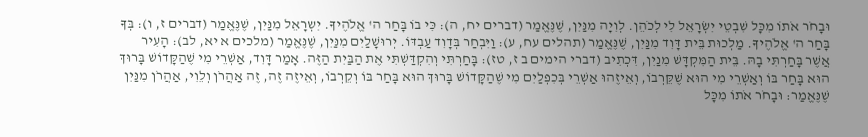וּבָחֹר אֹתוֹ מִכָּל שִׁבְטֵי יִשְׂרָאֵל לִי לְכֹהֵן. לְוִיָה מִנַּיִן, שֶׁנֶּאֱמַר (דברים יח, ה): כִּי בוֹ בָּחַר ה' אֱלֹהֶיךָ. יִשְרָאֵל מִנַּיִן, שֶׁנֶּאֱמַר (דברים ז, ו): בְּךָ בָּחַר ה' אֱלֹהֶיךָ. מַלְכוּת בֵּית דָּוִד מִנַּיִן, שֶׁנֶּאֱמַר (תהלים עח, ע): וַיִּבְחַר בְּדָוִד עַבְדּוֹ. יְרוּשָׁלַיִם מִנַּיִן, שֶׁנֶּאֱמַר (מלכים א יא, לב): הָעִיר אֲשֶׁר בָּחַרְתִּי בָהּ. בֵּית הַמִּקְדָּשׁ מִנַיִן, דִּכְתִיב (דברי הימים ב ז, טז): בָּחַרְתִּי וְהִקְדַּשְׁתִּי אֶת הַבַּיִת הַזֶּה. אָמַר דָּוִד, אַשְׁרֵי מִי שֶׁהַקָּדוֹשׁ בָּרוּךְ הוּא בָּחַר בּוֹ וְאַשְׁרֵי מִי הוּא שֶׁקֵּרְבוֹ, וְאֵיזֶהוּ אַשְׁרֵי בְּכִפְלַיִם מִי שֶׁהַקָּדוֹשׁ בָּרוּךְ הוּא בָּחַר בּוֹ וְקֵרְבוֹ, וְאֵיזֶה זֶה, זֶה אַהֲרֹן וְלֵוִי, אַהֲרֹן מִנַּיִן שֶׁנֶּאֱמַר: וּבָחֹר אֹתוֹ מִכָּל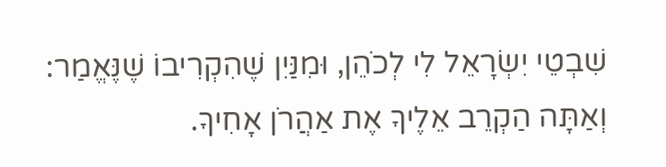שִׁבְטֵי יִשְׂרָאֵל לִי לְכֹהֵן, וּמִנַּיִן שֶׁהִקְרִיבוֹ שֶׁנֶּאֱמַר: וְאַתָּה הַקְרֵב אֵלֶיךָ אֶת אַהֲרֹן אָחִיךָ.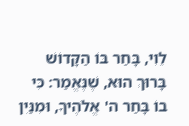לֵוִי, בָּחַר בּוֹ הַקָּדוֹשׁ בָּרוּךְ הוּא, שֶׁנֶּאֱמַר: כִּי בוֹ בָּחַר ה' אֱלֹהֶיךָ, וּמִנַּיִן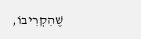שֶׁהִקְרִיבוֹ,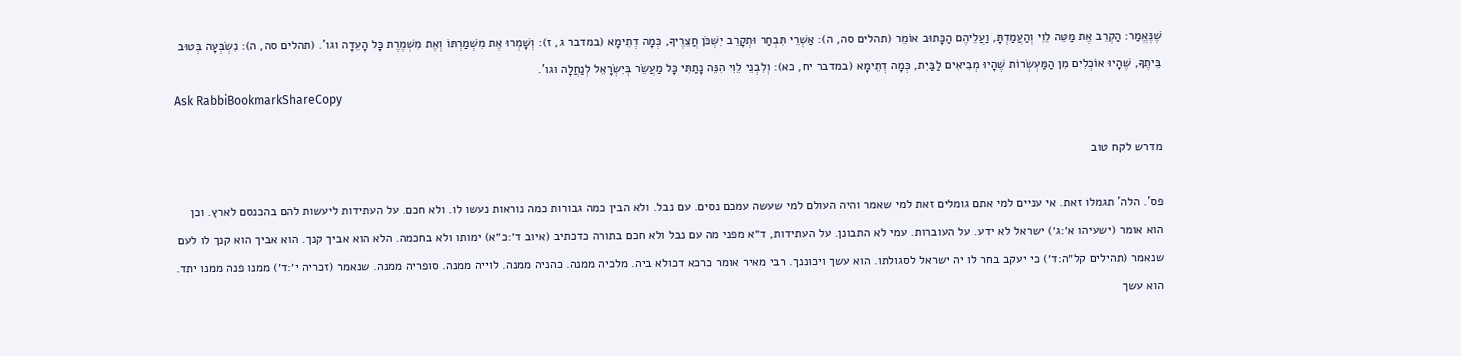שֶׁנֶּאֱמַר: הַקְרֵב אֶת מַטֵּה לֵוִי וְהַעֲמַדְתָּ, וַעֲלֵיהֶם הַכָּתוּב אוֹמֵר (תהלים סה, ה): אַשְׁרֵי תִּבְחַר וּתְקָרֵב יִשְׁכֹּן חֲצֵרֶיךָ, כְּמָה דְתֵימָא (במדבר ג, ז): וְשָׁמְרוּ אֶת מִשְׁמַרְתּוֹ וְאֶת מִשְׁמֶרֶת כָּל הָעֵדָה וגו'. (תהלים סה, ה): נִשְׂבְּעָה בְּטוּב בֵּיתֶךָ, שֶׁהָיוּ אוֹכְלִים מִן הַמַּעְשְׂרוֹת שֶׁהָיוּ מְבִיאִים לַבַּיִת, כְּמָה דְתֵימָא (במדבר יח, כא): וְלִבְנֵי לֵוִי הִנֵּה נָתַתִּי כָּל מַעֲשֵׂר בְּיִשְׂרָאֵל לְנַחֲלָה וגו'.
Ask RabbiBookmarkShareCopy

מדרש לקח טוב

פס'. הלה' תגמלו זאת. אי עניים למי אתם גומלים זאת למי שאמר והיה העולם למי שעשה עמכם נסים. עם נבל. ולא הבין כמה גבורות כמה נוראות נעשו לו. ולא חכם. על העתידות ליעשות להם בהכנסם לארץ. וכן הוא אומר (ישעיהו א׳:ג׳) ישראל לא ידע. על העוברות. עמי לא התבונן. על העתידות, ד״א מפני מה עם נבל ולא חכם בתורה כדכתיב (איוב ד׳:כ״א) ימותו ולא בחכמה. הלא הוא אביך קנך. הוא אביך הוא קנך לו לעם שנאמר (תהילים קל״ה:ד׳) כי יעקב בחר לו יה ישראל לסגולתו. הוא עשך ויכוננך. רבי מאיר אומר כרכא דכולא ביה. מלכיה ממנה. כהניה ממנה. לוייה ממנה. סופריה ממנה. שנאמר (זכריה י׳:ד׳) ממנו פנה ממנו יתד. הוא עשך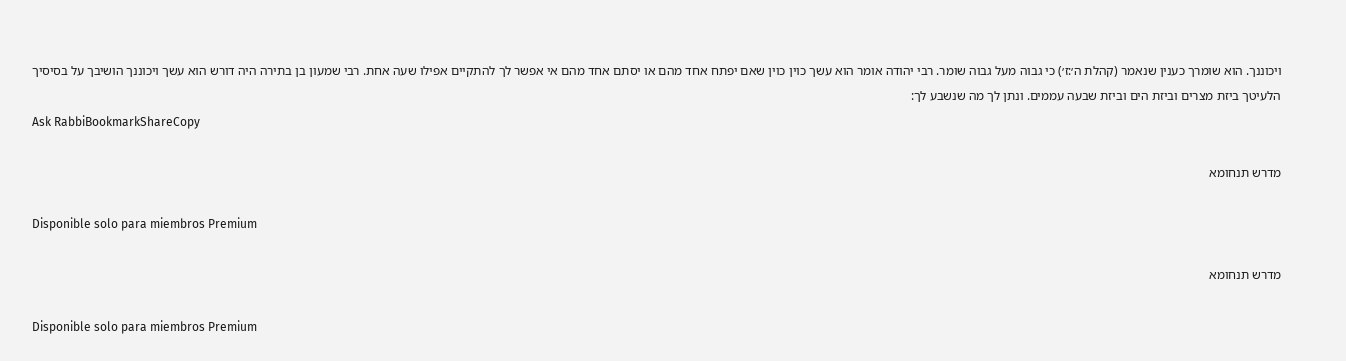ויכוננך. הוא שומרך כענין שנאמר (קהלת ה׳:ז׳) כי גבוה מעל גבוה שומר. רבי יהודה אומר הוא עשך כוין כוין שאם יפתח אחד מהם או יסתם אחד מהם אי אפשר לך להתקיים אפילו שעה אחת. רבי שמעון בן בתירה היה דורש הוא עשך ויכוננך הושיבך על בסיסיך הלעיטך ביזת מצרים וביזת הים וביזת שבעה עממים. ונתן לך מה שנשבע לך:
Ask RabbiBookmarkShareCopy

מדרש תנחומא

Disponible solo para miembros Premium

מדרש תנחומא

Disponible solo para miembros Premium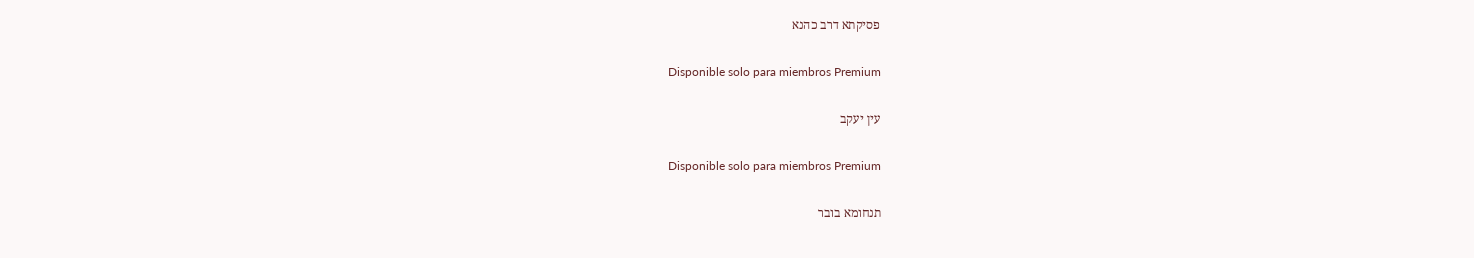פסיקתא דרב כהנא

Disponible solo para miembros Premium

עין יעקב

Disponible solo para miembros Premium

תנחומא בובר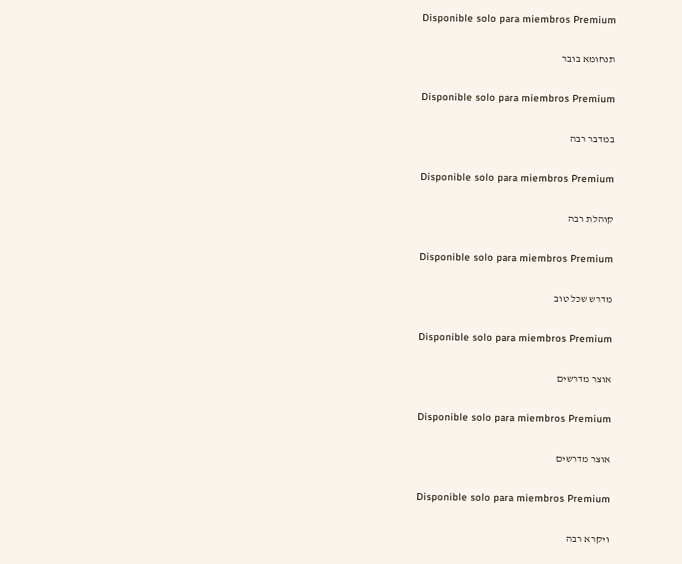Disponible solo para miembros Premium

תנחומא בובר

Disponible solo para miembros Premium

במדבר רבה

Disponible solo para miembros Premium

קוהלת רבה

Disponible solo para miembros Premium

מדרש שכל טוב

Disponible solo para miembros Premium

אוצר מדרשים

Disponible solo para miembros Premium

אוצר מדרשים

Disponible solo para miembros Premium

ויקרא רבה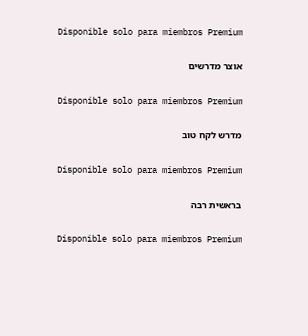Disponible solo para miembros Premium

אוצר מדרשים

Disponible solo para miembros Premium

מדרש לקח טוב

Disponible solo para miembros Premium

בראשית רבה

Disponible solo para miembros Premium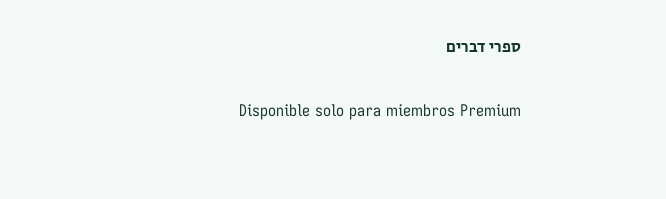ספרי דברים

Disponible solo para miembros Premium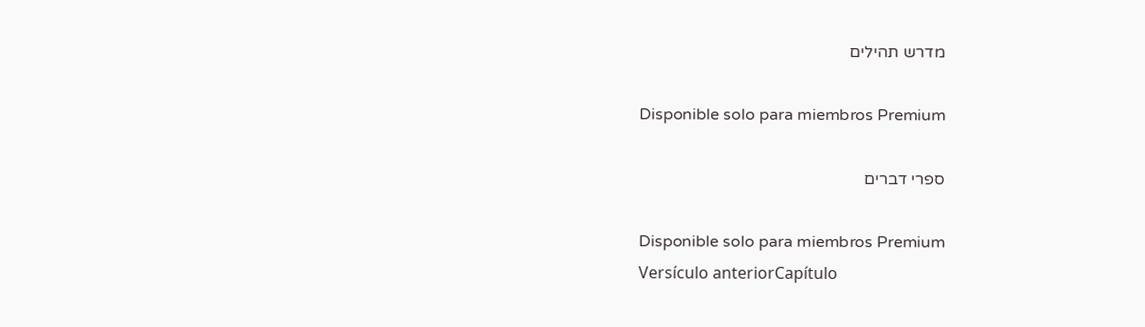מדרש תהילים

Disponible solo para miembros Premium

ספרי דברים

Disponible solo para miembros Premium
Versículo anteriorCapítulo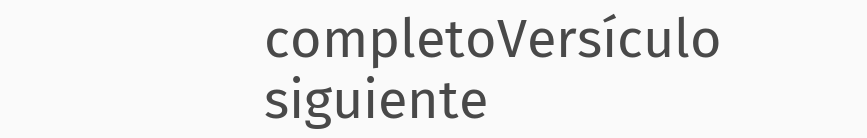completoVersículo siguiente